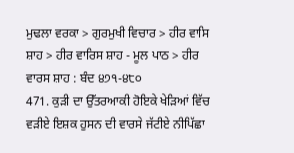ਮੁਢਲਾ ਵਰਕਾ > ਗੁਰਮੁਖੀ ਵਿਚਾਰ > ਹੀਰ ਵਾਸਿ ਸ਼ਾਹ > ਹੀਰ ਵਾਰਿਸ ਸ਼ਾਹ - ਮੂਲ ਪਾਠ > ਹੀਰ ਵਾਰਸ ਸ਼ਾਹ : ਬੰਦ ੪੭੧-੪੮੦
471. ਕੁੜੀ ਦਾ ਉੱਤਰਆਕੀ ਹੋਇਕੇ ਖੇੜਿਆਂ ਵਿੱਚ ਵੜੀਏ ਇਸ਼ਕ ਹੁਸਨ ਦੀ ਵਾਰਸੇ ਜੱਟੀਏ ਨੀਪਿੱਛਾ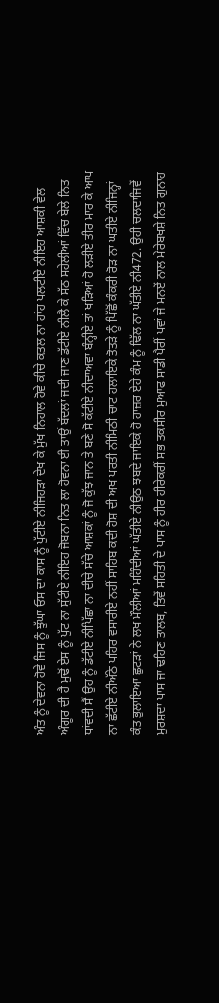ਅੰਤ ਨੂੰ ਦੇਵਨਾ ਹੋਵੇ ਜਿਸ ਨੂੰ ਝੁੱਘਾ ਓਸ ਦਾ ਕਾਸ ਨੂੰ ਪੁੱਟੀਏ ਨੀਜਿਹੜਾ ਦੇਖ ਕੇ ਮੁੱਖ ਨਿਹਾਲ ਹੋਵੇ ਕੀਚੇ ਕਤਲ ਨਾ ਹਾਂਹ ਪਲਟੀਏ ਨੀਇਹ ਆਸ਼ਕੀ ਵੇਲ ਅੰਗੂਰ ਦੀ ਹੈ ਮੁਢੋਂ ਏਸ ਨੂੰ ਪੁੱਟ ਨਾ ਸੁੱਟੀਏ ਨੀਇਹ ਜੋਬਨਾ ਨਿਤ ਲਾ ਹੋਵਨਾ ਈ ਤਾਉਂ ਬੱਦਲਾਂ ਜਦੀ ਜਾਣ ਡੱਟੀਏ ਨੀਲੈ ਕੇ ਸੱਠ ਸਹੇਲੀਆਂ ਵਿੱਚ ਬੇਲੇ ਨਿਤ ਧਾਂਵਦੀ ਸੈਂ ਉਹ ਨੂੰ ਡੱਟੀਏ ਨੀਪਿੱਛਾ ਨਾ ਦੀਚੇ ਸੱਚੇ ਆਸ਼ਕਾਂ ਨੂੰ ਜੋ ਕੁੱਝ ਜਾਨ ਤੇ ਬਣੇ ਸੋ ਕੱਟੀਏ ਨੀਦਾਅਵਾ ਬੰਨ੍ਹੀਏ ਤਾਂ ਖੜਿਆਂ ਹੋ ਲੜੀਏ ਤੀਰ ਮਾਰ ਕੇ ਆਪ ਨਾ ਛੱਟੀਏ ਨੀਅੱਠੇ ਪਹਿਰ ਵਸਾਰੀਏ ਨਹੀਂ ਸਾਹਿਬ ਕਦੀ ਹੋਸ਼ ਦੀ ਅਖ ਪਰਤੀ ਨੀਮਿਠੀ ਚਾਟ ਹਲਾਇਕੇ ਤੋਤੜੇ ਨੂੰ ਪਿੱਛੋਂ ਕੰਕਰੀ ਰੋੜ ਨਾ ਘਤੀਏ ਨੀਜਿਨ੍ਹਾਂ ਕੰਤ ਭੁਲਾਇਆ ਛੁਟੜਾਂ ਨੇ ਲਖ ਮੌਲੀਆਂ ਮਹਿੰਦੀਆਂ ਘੱਤੀਏ ਨੀਉਠ ਝਬਦੇ ਜਾਇਕੇ ਹੋ ਹਾਜ਼ਰ ਏਹੇ ਕੰਮ ਨੂੰ ਢਿੱਲ ਨਾ ਘੱਤੀਏ ਨੀ472. ਉਹੀ ਚਲਦਾਜਿਵੇਂ ਮੁਰਸ਼ਦਾ ਪਾਸ ਜਾ ਢਹਿਣ ਤਾਲਬ, ਤਿਵੇਂ ਸਹਿਤੀ ਦੇ ਪਾਸ ਨੂੰ ਹੀਰ ਹੀਰੇਕਰੀਂ ਸਭ ਤਕਸੀਰ ਮੁਆਫ ਸਾਡੀ ਪੈਰੀਂ ਪਵਾਂ ਜੇ ਮਨਏਂ ਨਾਲ ਮੇਰੇਬਖਸ਼ੇ ਨਿਤ ਗੁਨਾਹ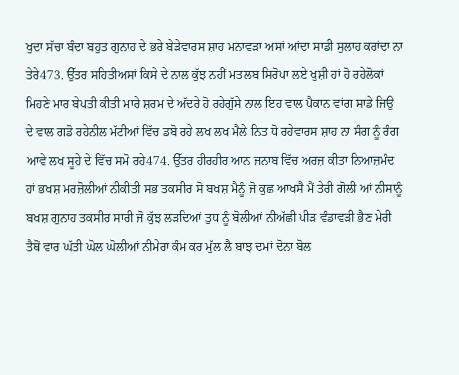ਖੁਦਾ ਸੱਚਾ ਬੰਦਾ ਬਹੁਤ ਗੁਨਾਹ ਦੇ ਭਰੇ ਬੇੜੇਵਾਰਸ ਸ਼ਾਹ ਮਨਾਵੜਾ ਅਸਾਂ ਆਂਦਾ ਸਾਡੀ ਸੁਲਾਹ ਕਰਾਂਦਾ ਨਾ ਤੇਰੇ473. ਉੱਤਰ ਸਹਿਤੀਅਸਾਂ ਕਿਸੇ ਦੇ ਨਾਲ ਕੁੱਝ ਨਹੀਂ ਮਤਲਬ ਸਿਰੋਪਾ ਲਏ ਖੁਸ਼ੀ ਹਾਂ ਹੋ ਰਹੇਲੋਕਾਂ ਮਿਹਣੇ ਮਾਰ ਬੇਪਤੀ ਕੀਤੀ ਮਾਰੇ ਸ਼ਰਮ ਦੇ ਅੱਦਰੇ ਹੋ ਰਹੇਗੁੱਸੇ ਨਾਲ ਇਹ ਵਾਲ ਪੈਕਾਨ ਵਾਂਗ ਸਾਡੇ ਜਿਉ ਦੇ ਵਾਲ ਗਡੋ ਰਹੇਨੀਲ ਮੱਟੀਆਂ ਵਿੱਚ ਡਬੋ ਰਹੇ ਲਖ ਲਖ ਮੈਲੇ ਨਿਤ ਧੋ ਰਹੇਵਾਰਸ ਸ਼ਾਹ ਨਾ ਸੰਗ ਨੂੰ ਰੰਗ ਆਵੇ ਲਖ ਸੂਹੇ ਦੇ ਵਿੱਚ ਸਮੋ ਰਹੇ474. ਉੱਤਰ ਹੀਰਹੀਰ ਆਨ ਜਨਾਬ ਵਿੱਚ ਅਰਜ਼ ਕੀਤਾ ਨਿਆਜ਼ਮੰਦ ਹਾਂ ਭਖਸ਼ ਮਰਜ਼ੋਲੀਆਂ ਨੀਕੀਤੀ ਸਭ ਤਕਸੀਰ ਸੋ ਬਖਸ਼ ਮੈਨੂੰ ਜੋ ਕੁਛ ਆਖਸੈ ਮੈਂ ਤੇਰੀ ਗੋਲੀ ਆਂ ਨੀਸਾਨੂੰ ਬਖਸ਼ ਗੁਨਾਹ ਤਕਸੀਰ ਸਾਰੀ ਜੋ ਕੁੱਝ ਲੜਦਿਆਂ ਤੁਧ ਨੂੰ ਬੋਲੀਆਂ ਨੀਅੱਛੀ ਪੀੜ ਵੰਡਾਵੜੀ ਭੈਣ ਮੇਰੀ ਤੈਥੋਂ ਵਾਰ ਘੱਤੀ ਘੋਲ ਘੋਲੀਆਂ ਨੀਮੇਰਾ ਕੰਮ ਕਰ ਮੁੱਲ ਲੈ ਬਾਝ ਦਮਾਂ ਦੋਨਾ ਬੋਲ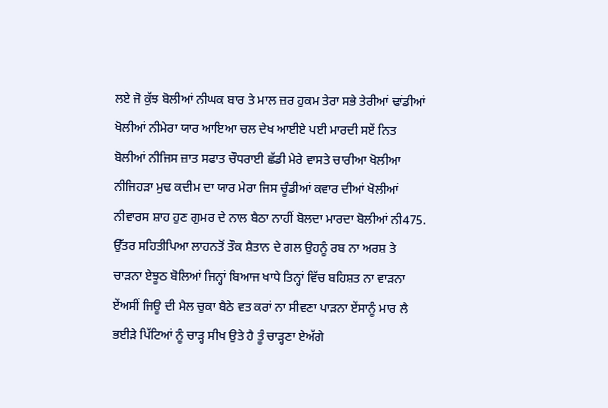ਲਏ ਜੋ ਕੁੱਝ ਬੋਲੀਆਂ ਨੀਘਕ ਬਾਰ ਤੇ ਮਾਲ ਜ਼ਰ ਹੁਕਮ ਤੇਰਾ ਸਭੇ ਤੇਰੀਆਂ ਢਾਂਡੀਆਂ ਖੋਲੀਆਂ ਨੀਮੇਰਾ ਯਾਰ ਆਇਆ ਚਲ ਦੇਖ ਆਈਏ ਪਈ ਮਾਰਦੀ ਸਏਂ ਨਿਤ ਬੋਲੀਆਂ ਨੀਜਿਸ ਜ਼ਾਤ ਸਫਾਤ ਚੌਧਰਾਈ ਛੱਡੀ ਮੇਰੇ ਵਾਸਤੇ ਚਾਰੀਆ ਖੋਲੀਆ ਨੀਜਿਹੜਾ ਮੁਢ ਕਦੀਮ ਦਾ ਯਾਰ ਮੇਰਾ ਜਿਸ ਚੂੰਡੀਆਂ ਕਵਾਰ ਦੀਆਂ ਖੋਲੀਆਂ ਨੀਵਾਰਸ ਸ਼ਾਹ ਹੁਣ ਗੁਮਰ ਦੇ ਨਾਲ ਬੈਠਾ ਨਾਹੀਂ ਬੋਲਦਾ ਮਾਰਦਾ ਬੋਲੀਆਂ ਨੀ475. ਉੱਤਰ ਸਹਿਤੀਪਿਆ ਲਾਹਨਤੋਂ ਤੌਕ ਸ਼ੈਤਾਨ ਦੇ ਗਲ ਉਹਨੂੰ ਰਬ ਨਾ ਅਰਸ਼ ਤੇ ਚਾੜਨਾ ਏਝੂਠ ਬੋਲਿਆਂ ਜਿਨ੍ਹਾਂ ਬਿਆਜ ਖਾਧੇ ਤਿਨ੍ਹਾਂ ਵਿੱਚ ਬਹਿਸ਼ਤ ਨਾ ਵਾੜਨਾ ਏਂਅਸੀਂ ਜਿਊ ਦੀ ਮੈਲ ਚੁਕਾ ਬੈਠੇ ਵਤ ਕਰਾਂ ਨਾ ਸੀਵਣਾ ਪਾੜਨਾ ਏਂਸਾਨੂੰ ਮਾਰ ਲੈ ਭਈੜੇ ਪਿੱਟਿਆਂ ਨੂੰ ਚਾੜ੍ਹ ਸੀਖ ਉਤੇ ਹੈ ਤੂੰ ਚਾੜ੍ਹਣਾ ਏਅੱਗੇ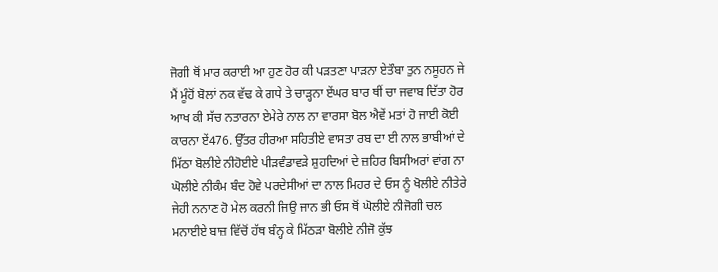ਜੋਗੀ ਥੋਂ ਮਾਰ ਕਰਾਈ ਆ ਹੁਣ ਹੋਰ ਕੀ ਪੜਤਣਾ ਪਾੜਨਾ ਏਤੌਬਾ ਤੁਨ ਨਸੂਹਨ ਜੇ ਮੈਂ ਮੂੰਹੋਂ ਬੋਲਾਂ ਨਕ ਵੱਢ ਕੇ ਗਧੇ ਤੇ ਚਾੜ੍ਹਨਾ ਏਂਘਰ ਬਾਰ ਥੀਂ ਚਾ ਜਵਾਬ ਦਿੱਤਾ ਹੋਰ ਆਖ ਕੀ ਸੱਚ ਨਤਾਰਨਾ ਏਮੇਰੇ ਨਾਲ ਨਾ ਵਾਰਸਾ ਬੋਲ ਐਵੇਂ ਮਤਾਂ ਹੋ ਜਾਈ ਕੋਈ ਕਾਰਨਾ ਏਂ476. ਉੱਤਰ ਹੀਰਆ ਸਹਿਤੀਏ ਵਾਸਤਾ ਰਬ ਦਾ ਈ ਨਾਲ ਭਾਬੀਆਂ ਦੇ ਮਿੱਠਾ ਬੋਲੀਏ ਨੀਹੋਈਏ ਪੀੜਵੰਡਾਵੜੇ ਸ਼ੁਹਦਿਆਂ ਦੇ ਜ਼ਹਿਰ ਬਿਸੀਅਰਾਂ ਵਾਂਗ ਨਾ ਘੋਲੀਏ ਨੀਕੰਮ ਬੰਦ ਹੋਵੇ ਪਰਦੇਸੀਆਂ ਦਾ ਨਾਲ ਮਿਹਰ ਦੇ ਓਸ ਨੂੰ ਖੋਲੀਏ ਨੀਤੇਰੇ ਜੇਹੀ ਨਨਾਣ ਹੋ ਮੇਲ ਕਰਨੀ ਜਿਉ ਜਾਨ ਭੀ ਓਸ ਥੋਂ ਘੋਲੀਏ ਨੀਜੋਗੀ ਚਲ ਮਨਾਈਏ ਬਾਜ਼ ਵਿੱਚੋਂ ਹੱਥ ਬੰਨ੍ਹ ਕੇ ਮਿੱਠੜਾ ਬੋਲੀਏ ਨੀਜੋ ਕੁੱਝ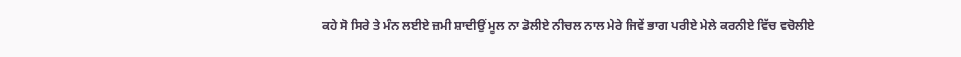ਕਹੇ ਸੋ ਸਿਰੇ ਤੇ ਮੰਨ ਲਈਏ ਜ਼ਮੀ ਸ਼ਾਦੀਉਂ ਮੂਲ ਨਾ ਡੋਲੀਏ ਨੀਚਲ ਨਾਲ ਮੇਰੇ ਜਿਵੇਂ ਭਾਗ ਪਰੀਏ ਮੇਲੇ ਕਰਨੀਏ ਵਿੱਚ ਵਚੋਲੀਏ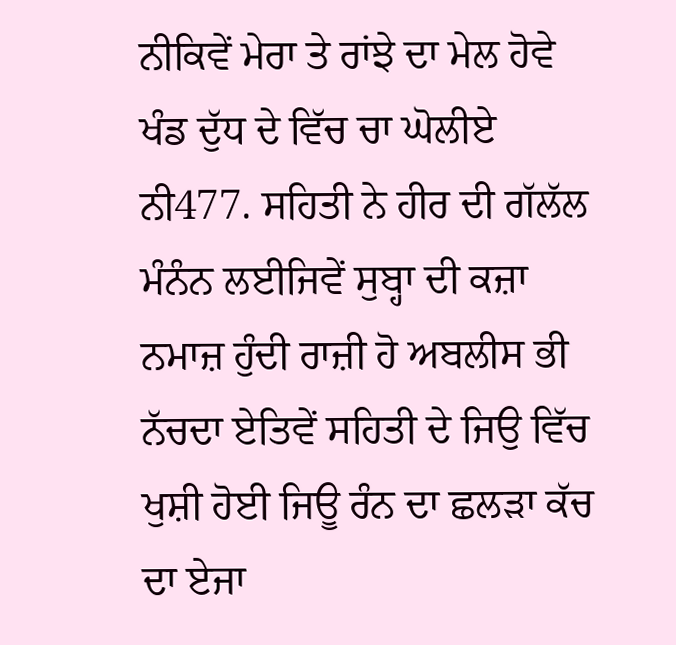ਨੀਕਿਵੇਂ ਮੇਰਾ ਤੇ ਰਾਂਝੇ ਦਾ ਮੇਲ ਹੋਵੇ ਖੰਡ ਦੁੱਧ ਦੇ ਵਿੱਚ ਚਾ ਘੋਲੀਏ ਨੀ477. ਸਹਿਤੀ ਨੇ ਹੀਰ ਦੀ ਗੱਲੱਲ ਮੰਨੰਨ ਲਈਜਿਵੇਂ ਸੁਬ੍ਹਾ ਦੀ ਕਜ਼ਾ ਨਮਾਜ਼ ਹੁੰਦੀ ਰਾਜ਼ੀ ਹੋ ਅਬਲੀਸ ਭੀ ਨੱਚਦਾ ਏਤਿਵੇਂ ਸਹਿਤੀ ਦੇ ਜਿਉ ਵਿੱਚ ਖੁਸ਼ੀ ਹੋਈ ਜਿਊ ਰੰਨ ਦਾ ਛਲੜਾ ਕੱਚ ਦਾ ਏਜਾ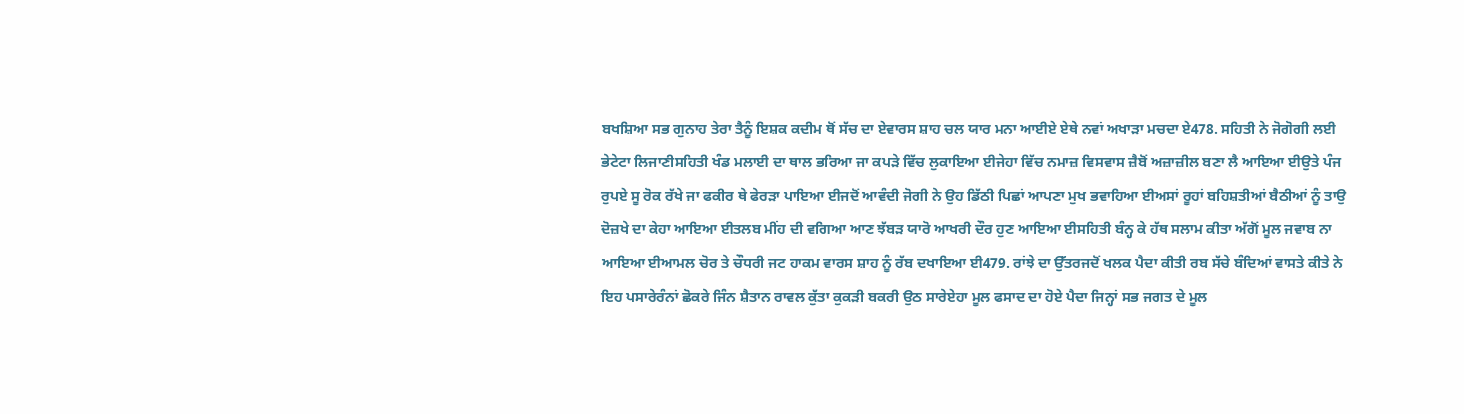ਬਖਸ਼ਿਆ ਸਭ ਗੁਨਾਹ ਤੇਰਾ ਤੈਨੂੰ ਇਸ਼ਕ ਕਦੀਮ ਥੋਂ ਸੱਚ ਦਾ ਏਵਾਰਸ ਸ਼ਾਹ ਚਲ ਯਾਰ ਮਨਾ ਆਈਏ ਏਥੇ ਨਵਾਂ ਅਖਾੜਾ ਮਚਦਾ ਏ478. ਸਹਿਤੀ ਨੇ ਜੋਗੋਗੀ ਲਈ ਭੇਟੇਟਾ ਲਿਜਾਣੀਸਹਿਤੀ ਖੰਡ ਮਲਾਈ ਦਾ ਥਾਲ ਭਰਿਆ ਜਾ ਕਪੜੇ ਵਿੱਚ ਲੁਕਾਇਆ ਈਜੇਹਾ ਵਿੱਚ ਨਮਾਜ਼ ਵਿਸਵਾਸ ਜ਼ੈਬੋਂ ਅਜ਼ਾਜ਼ੀਲ ਬਣਾ ਲੈ ਆਇਆ ਈਉਤੇ ਪੰਜ ਰੁਪਏ ਸੂ ਰੋਕ ਰੱਖੇ ਜਾ ਫਕੀਰ ਥੇ ਫੇਰੜਾ ਪਾਇਆ ਈਜਦੋਂ ਆਵੰਦੀ ਜੋਗੀ ਨੇ ਉਹ ਡਿੱਠੀ ਪਿਛਾਂ ਆਪਣਾ ਮੁਖ ਭਵਾਹਿਆ ਈਅਸਾਂ ਰੂਹਾਂ ਬਹਿਸ਼ਤੀਆਂ ਬੈਠੀਆਂ ਨੂੰ ਤਾਉ ਦੋਜ਼ਖੇ ਦਾ ਕੇਹਾ ਆਇਆ ਈਤਲਬ ਮੀਂਹ ਦੀ ਵਗਿਆ ਆਣ ਝੱਬੜ ਯਾਰੋ ਆਖਰੀ ਦੌਰ ਹੁਣ ਆਇਆ ਈਸਹਿਤੀ ਬੰਨ੍ਹ ਕੇ ਹੱਥ ਸਲਾਮ ਕੀਤਾ ਅੱਗੋਂ ਮੂਲ ਜਵਾਬ ਨਾ ਆਇਆ ਈਆਮਲ ਚੋਰ ਤੇ ਚੌਧਰੀ ਜਟ ਹਾਕਮ ਵਾਰਸ ਸ਼ਾਹ ਨੂੰ ਰੱਬ ਦਖਾਇਆ ਈ479. ਰਾਂਝੇ ਦਾ ਉੱਤਰਜਦੋਂ ਖਲਕ ਪੈਦਾ ਕੀਤੀ ਰਬ ਸੱਚੇ ਬੰਦਿਆਂ ਵਾਸਤੇ ਕੀਤੇ ਨੇ ਇਹ ਪਸਾਰੇਰੰਨਾਂ ਛੋਕਰੇ ਜਿੰਨ ਸ਼ੈਤਾਨ ਰਾਵਲ ਕੁੱਤਾ ਕੁਕੜੀ ਬਕਰੀ ਉਠ ਸਾਰੇਏਹਾ ਮੂਲ ਫਸਾਦ ਦਾ ਹੋਏ ਪੈਦਾ ਜਿਨ੍ਹਾਂ ਸਭ ਜਗਤ ਦੇ ਮੂਲ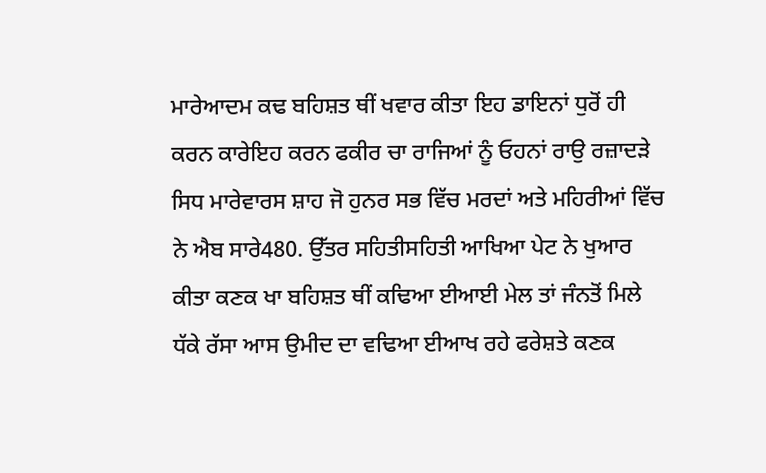ਮਾਰੇਆਦਮ ਕਢ ਬਹਿਸ਼ਤ ਥੀਂ ਖਵਾਰ ਕੀਤਾ ਇਹ ਡਾਇਨਾਂ ਧੁਰੋਂ ਹੀ ਕਰਨ ਕਾਰੇਇਹ ਕਰਨ ਫਕੀਰ ਚਾ ਰਾਜਿਆਂ ਨੂੰ ਓਹਨਾਂ ਰਾਉ ਰਜ਼ਾਦੜੇ ਸਿਧ ਮਾਰੇਵਾਰਸ ਸ਼ਾਹ ਜੋ ਹੁਨਰ ਸਭ ਵਿੱਚ ਮਰਦਾਂ ਅਤੇ ਮਹਿਰੀਆਂ ਵਿੱਚ ਨੇ ਐਬ ਸਾਰੇ480. ਉੱਤਰ ਸਹਿਤੀਸਹਿਤੀ ਆਖਿਆ ਪੇਟ ਨੇ ਖੁਆਰ ਕੀਤਾ ਕਣਕ ਖਾ ਬਹਿਸ਼ਤ ਥੀਂ ਕਢਿਆ ਈਆਈ ਮੇਲ ਤਾਂ ਜੰਨਤੋਂ ਮਿਲੇ ਧੱਕੇ ਰੱਸਾ ਆਸ ਉਮੀਦ ਦਾ ਵਢਿਆ ਈਆਖ ਰਹੇ ਫਰੇਸ਼ਤੇ ਕਣਕ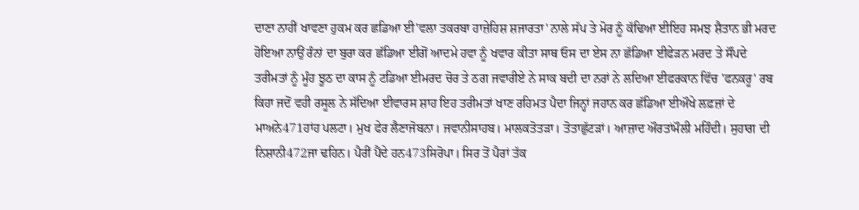ਦਾਣਾ ਨਾਹੀਂ ਖਾਵਣਾ ਹੁਕਮ ਕਰ ਛਡਿਆ ਈ'ਵਲਾ ਤਕਰਬਾ ਹਾਜ਼ੇਹਿਸ਼ ਸ਼ਜਾਰਤਾ' ਨਾਲੇ ਸੱਪ ਤੇ ਮੋਰ ਨੂੰ ਕੱਢਿਆ ਈਇਹ ਸਮਝ ਸ਼ੈਤਾਨ ਭੀ ਮਰਦ ਹੋਇਆ ਨਾਉਂ ਰੰਨਾਂ ਦਾ ਬੁਰਾ ਕਰ ਛੱਡਿਆ ਈਗੋਂ ਆਦਮੇ ਹਵਾ ਨੂੰ ਖਵਾਰ ਕੀਤਾ ਸਾਥ ਓਸ ਦਾ ਏਸ ਨਾ ਛੱਡਿਆ ਈਫੇੜਨ ਮਰਦ ਤੇ ਸੌਂਪਦੇ ਤਰੀਮਤਾਂ ਨੂੰ ਮੂੰਹ ਝੂਠ ਦਾ ਕਾਸ ਨੂੰ ਟਡਿਆ ਈਮਰਦ ਚੋਰ ਤੇ ਠਗ ਜਵਾਰੀਏ ਨੇ ਸਾਕ ਬਦੀ ਦਾ ਨਰਾਂ ਨੇ ਲਦਿਆ ਈਫਰਕਾਨ ਵਿੱਚ 'ਫਨਕਰੂ' ਰਬ ਕਿਹਾ ਜਦੋਂ ਵਹੀ ਰਸੂਲ ਨੇ ਸੱਦਿਆ ਈਵਾਰਸ ਸ਼ਾਹ ਇਹ ਤਰੀਮਤਾਂ ਖਾਣ ਰਹਿਮਤ ਪੈਦਾ ਜਿਨ੍ਹਾਂ ਜਹਾਨ ਕਰ ਛੱਡਿਆ ਈਔਖੇ ਲਫ਼ਜ਼ਾਂ ਦੇ ਮਾਅਨੇ471ਹਾਂਹ ਪਲਟਾ। ਮੁਖ ਫੇਰ ਲੈਣਾਜੋਬਨਾ। ਜਵਾਨੀਸਾਹਬ। ਮਾਲਕਤੋਤੜਾ। ਤੋਤਾਛੁੱਟੜਾਂ। ਆਜ਼ਾਦ ਔਰਤਾਂਮੌਲੀ ਮਹਿੰਦੀ। ਸੁਹਾਗ ਦੀ ਨਿਸ਼ਾਨੀ472ਜਾ ਢਹਿਨ। ਪੈਰੀਂ ਪੈਂਦੇ ਹਨ473ਸਿਰੋਪਾ। ਸਿਰ ਤੋਂ ਪੈਰਾਂ ਤੱਕ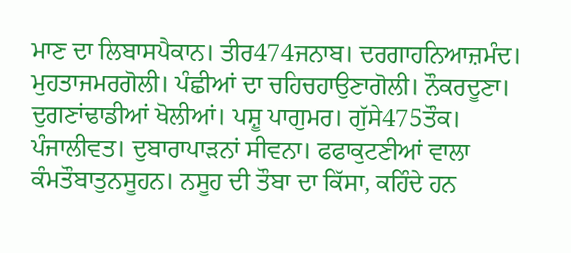ਮਾਣ ਦਾ ਲਿਬਾਸਪੈਕਾਨ। ਤੀਰ474ਜਨਾਬ। ਦਰਗਾਹਨਿਆਜ਼ਮੰਦ। ਮੁਹਤਾਜਮਰਗੋਲੀ। ਪੰਛੀਆਂ ਦਾ ਚਹਿਚਹਾਉਣਾਗੋਲੀ। ਨੌਕਰਦੂਣਾ। ਦੁਗਣਾਂਢਾਡੀਆਂ ਖੋਲੀਆਂ। ਪਸ਼ੂ ਪਾਗੁਮਰ। ਗੁੱਸੇ475ਤੌਕ। ਪੰਜਾਲੀਵਤ। ਦੁਬਾਰਾਪਾੜਨਾਂ ਸੀਵਨਾ। ਫਫਾਕੁਟਣੀਆਂ ਵਾਲਾ ਕੰਮਤੌਬਾਤੁਨਸੂਹਨ। ਨਸੂਹ ਦੀ ਤੌਬਾ ਦਾ ਕਿੱਸਾ, ਕਹਿੰਦੇ ਹਨ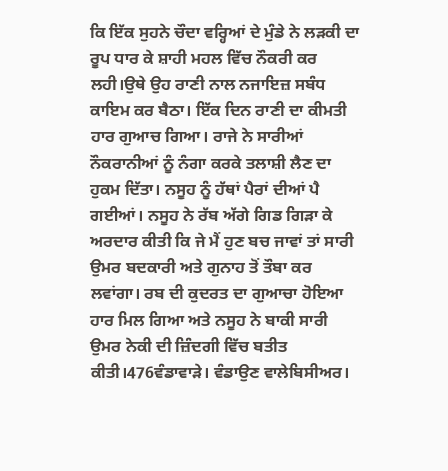ਕਿ ਇੱਕ ਸੁਹਨੇ ਚੌਦਾ ਵਰ੍ਹਿਆਂ ਦੇ ਮੁੰਡੇ ਨੇ ਲੜਕੀ ਦਾ ਰੂਪ ਧਾਰ ਕੇ ਸ਼ਾਹੀ ਮਹਲ ਵਿੱਚ ਨੌਕਰੀ ਕਰ ਲਹੀ।ਉਥੇ ਉਹ ਰਾਣੀ ਨਾਲ ਨਜਾਇਜ਼ ਸਬੰਧ ਕਾਇਮ ਕਰ ਬੈਠਾ। ਇੱਕ ਦਿਨ ਰਾਣੀ ਦਾ ਕੀਮਤੀ ਹਾਰ ਗੁਆਚ ਗਿਆ। ਰਾਜੇ ਨੇ ਸਾਰੀਆਂ ਨੌਕਰਾਨੀਆਂ ਨੂੰ ਨੰਗਾ ਕਰਕੇ ਤਲਾਸ਼ੀ ਲੈਣ ਦਾ ਹੁਕਮ ਦਿੱਤਾ। ਨਸੂਹ ਨੂੰ ਹੱਥਾਂ ਪੈਰਾਂ ਦੀਆਂ ਪੈ ਗਈਆਂ। ਨਸੂਹ ਨੇ ਰੱਬ ਅੱਗੇ ਗਿਡ ਗਿੜਾ ਕੇ ਅਰਦਾਰ ਕੀਤੀ ਕਿ ਜੇ ਮੈਂ ਹੁਣ ਬਚ ਜਾਵਾਂ ਤਾਂ ਸਾਰੀ ਉਮਰ ਬਦਕਾਰੀ ਅਤੇ ਗੁਨਾਹ ਤੋਂ ਤੌਬਾ ਕਰ ਲਵਾਂਗਾ। ਰਬ ਦੀ ਕੁਦਰਤ ਦਾ ਗੁਆਚਾ ਹੋਇਆ ਹਾਰ ਮਿਲ ਗਿਆ ਅਤੇ ਨਸੂਹ ਨੇ ਬਾਕੀ ਸਾਰੀ ਉਮਰ ਨੇਕੀ ਦੀ ਜ਼ਿੰਦਗੀ ਵਿੱਚ ਬਤੀਤ ਕੀਤੀ।476ਵੰਡਾਵਾੜੇ। ਵੰਡਾਉਣ ਵਾਲੇਬਿਸੀਅਰ।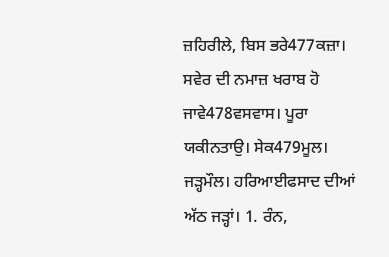ਜ਼ਹਿਰੀਲੇ, ਬਿਸ ਭਰੇ477ਕਜ਼ਾ। ਸਵੇਰ ਦੀ ਨਮਾਜ਼ ਖਰਾਬ ਹੋ ਜਾਵੇ478ਵਸਵਾਸ। ਪੂਰਾ ਯਕੀਨਤਾਉ। ਸੇਕ479ਮੂਲ। ਜੜ੍ਹਮੌਲ। ਹਰਿਆਈਫਸਾਦ ਦੀਆਂ ਅੱਠ ਜੜ੍ਹਾਂ। 1. ਰੰਨ,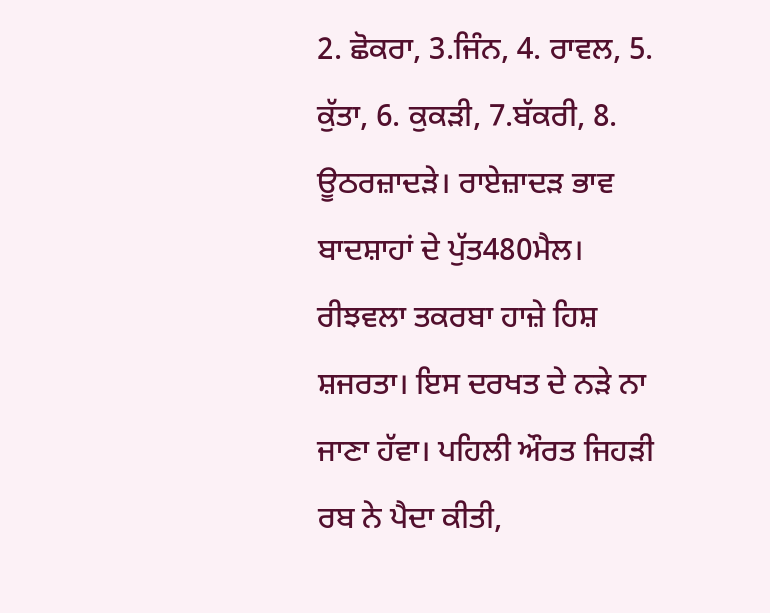2. ਛੋਕਰਾ, 3.ਜਿੰਨ, 4. ਰਾਵਲ, 5. ਕੁੱਤਾ, 6. ਕੁਕੜੀ, 7.ਬੱਕਰੀ, 8. ਊਠਰਜ਼ਾਦੜੇ। ਰਾਏਜ਼ਾਦੜ ਭਾਵ ਬਾਦਸ਼ਾਹਾਂ ਦੇ ਪੁੱਤ480ਮੈਲ। ਰੀਝਵਲਾ ਤਕਰਬਾ ਹਾਜ਼ੇ ਹਿਸ਼ ਸ਼ਜਰਤਾ। ਇਸ ਦਰਖਤ ਦੇ ਨੜੇ ਨਾ ਜਾਣਾ ਹੱਵਾ। ਪਹਿਲੀ ਔਰਤ ਜਿਹੜੀ ਰਬ ਨੇ ਪੈਦਾ ਕੀਤੀ,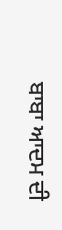ਬਾਬਾ ਆਦਮ ਦੀ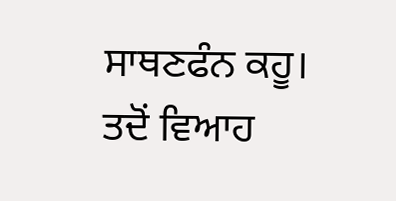ਸਾਥਣਫੰਨ ਕਹੂ। ਤਦੋਂ ਵਿਆਹ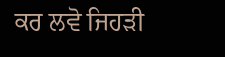ਕਰ ਲਵੋ ਜਿਹੜੀ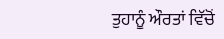ਤੁਹਾਨੂੰ ਔਰਤਾਂ ਵਿੱਚੋਂ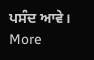ਪਸੰਦ ਆਵੇ।
More